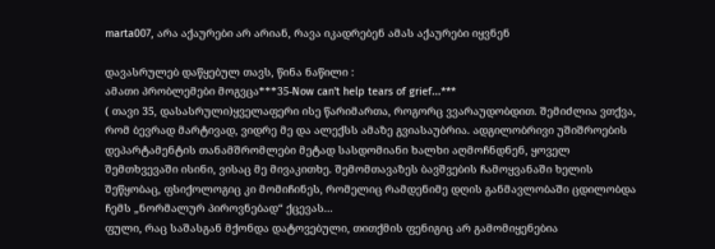marta007, არა აქაურები არ არიან, რავა იკადრებენ ამას აქაურები იყვნენ

დავასრულებ დაწყებულ თავს, წინა ნაწილი :
ამათი პრობლემები მოგვცა***35-Now can't help tears of grief...***
( თავი 35, დასასრული)ყველაფერი ისე წარიმართა, როგორც ვვარაუდობდით. შემიძლია ვთქვა, რომ ბევრად მარტივად, ვიდრე მე და ალექსს ამაზე გვიასაუბრია. ადგილობრივი უშიშროების დეპარტამენტის თანამშრომლები მეტად სასდომიანი ხალხი აღმოჩნდნენ, ყოველ შემთხვევაში ისინი, ვისაც მე მივაკითხე. შემომთავაზეს ბავშვების ჩამოყვანაში ხელის შეწყობაც, ფსიქოლოგიც კი მომიჩინეს, რომელიც რამდენიმე დღის განმავლობაში ცდილობდა ჩემს „ნორმალურ პიროვნებად“ ქცევას...
ფული, რაც საშასგან მქონდა დატოვებული, თითქმის ფენიგიც არ გამომიყენებია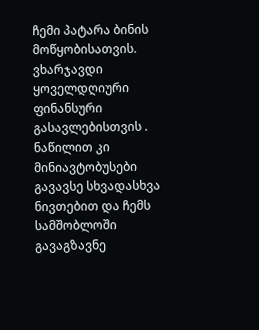ჩემი პატარა ბინის მოწყობისათვის. ვხარჯავდი ყოველდღიური ფინანსური გასავლებისთვის . ნაწილით კი მინიავტობუსები გავავსე სხვადასხვა ნივთებით და ჩემს სამშობლოში გავაგზავნე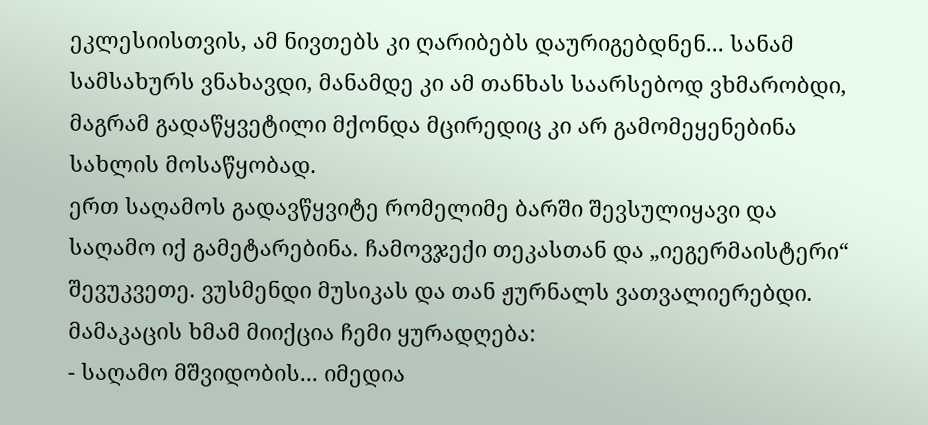ეკლესიისთვის, ამ ნივთებს კი ღარიბებს დაურიგებდნენ... სანამ სამსახურს ვნახავდი, მანამდე კი ამ თანხას საარსებოდ ვხმარობდი, მაგრამ გადაწყვეტილი მქონდა მცირედიც კი არ გამომეყენებინა სახლის მოსაწყობად.
ერთ საღამოს გადავწყვიტე რომელიმე ბარში შევსულიყავი და საღამო იქ გამეტარებინა. ჩამოვჯექი თეკასთან და „იეგერმაისტერი“ შევუკვეთე. ვუსმენდი მუსიკას და თან ჟურნალს ვათვალიერებდი. მამაკაცის ხმამ მიიქცია ჩემი ყურადღება:
- საღამო მშვიდობის... იმედია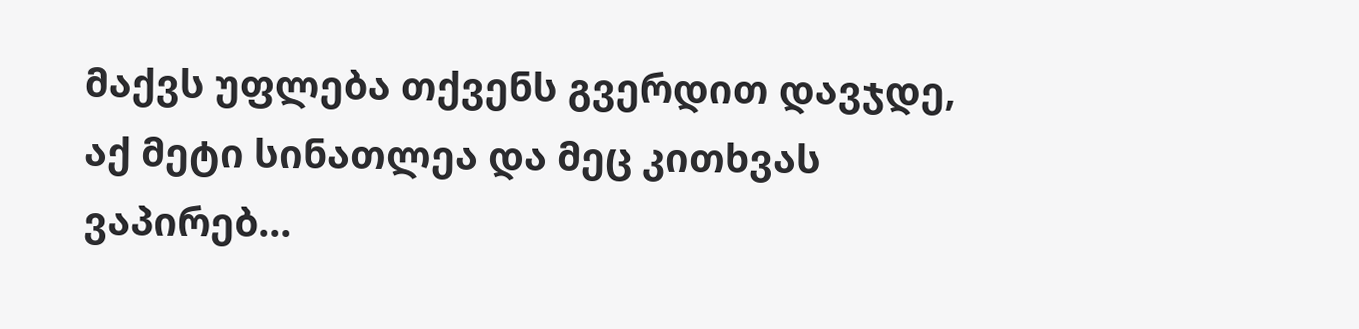მაქვს უფლება თქვენს გვერდით დავჯდე, აქ მეტი სინათლეა და მეც კითხვას ვაპირებ...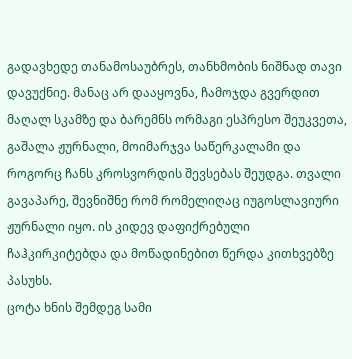გადავხედე თანამოსაუბრეს, თანხმობის ნიშნად თავი დავუქნიე. მანაც არ დააყოვნა, ჩამოჯდა გვერდით მაღალ სკამზე და ბარემნს ორმაგი ესპრესო შეუკვეთა, გაშალა ჟურნალი, მოიმარჯვა საწერკალამი და როგორც ჩანს კროსვორდის შევსებას შეუდგა. თვალი გავაპარე, შევნიშნე რომ რომელიღაც იუგოსლავიური ჟურნალი იყო. ის კიდევ დაფიქრებული ჩაჰკირკიტებდა და მოწადინებით წერდა კითხვებზე პასუხს.
ცოტა ხნის შემდეგ სამი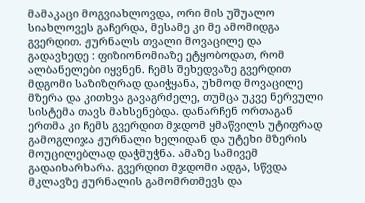მამაკაცი მოგვიახლოვდა, ორი მის უშუალო სიახლოვეს გაჩერდა, მესამე კი მე ამომიდგა გვერდით. ჟურნალს თვალი მოვაცილე და გადავხედე : ფიზიონომიაზე ეტყობოდათ, რომ ალბანელები იყვნენ. ჩემს შეხედვაზე გვერდით მდგომი საზიზღრად დაიჭყანა, უხმოდ მოვაცილე მზერა და კითხვა გავაგრძელე, თუმცა უკვე ნერვული სისტემა თავს მახსენებდა. დანარჩენ ორთაგან ერთმა კი ჩემს გვერდით მჯდომ ყმაწვილს უტიფრად გამოგლიჯა ჟურნალი ხელიდან და უტეხი მზერის მოუცილებლად დაჭმუჭნა. ამაზე სამივემ გადაიხარხარა. გვერდით მჯდომი ადგა, სწვდა მკლავზე ჟურნალის გამომრთმევს და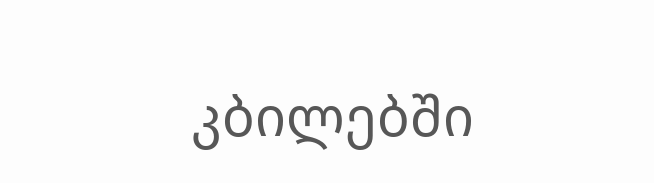კბილებში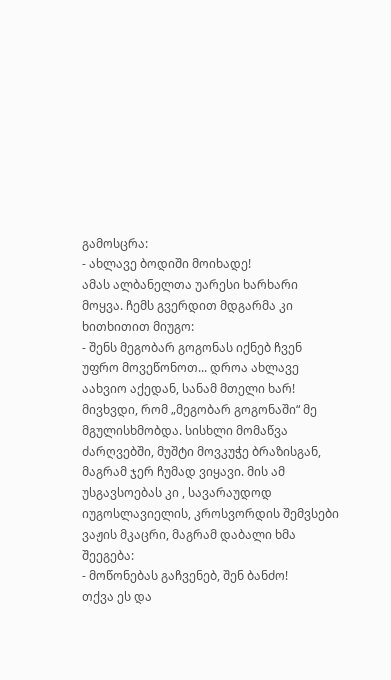გამოსცრა:
- ახლავე ბოდიში მოიხადე!
ამას ალბანელთა უარესი ხარხარი მოყვა. ჩემს გვერდით მდგარმა კი ხითხითით მიუგო:
- შენს მეგობარ გოგონას იქნებ ჩვენ უფრო მოვეწონოთ... დროა ახლავე აახვიო აქედან, სანამ მთელი ხარ!
მივხვდი, რომ „მეგობარ გოგონაში“ მე მგულისხმობდა. სისხლი მომაწვა ძარღვებში, მუშტი მოვკუჭე ბრაზისგან, მაგრამ ჯერ ჩუმად ვიყავი. მის ამ უსგავსოებას კი , სავარაუდოდ იუგოსლავიელის, კროსვორდის შემვსები ვაჟის მკაცრი, მაგრამ დაბალი ხმა შეეგება:
- მოწონებას გაჩვენებ, შენ ბანძო!
თქვა ეს და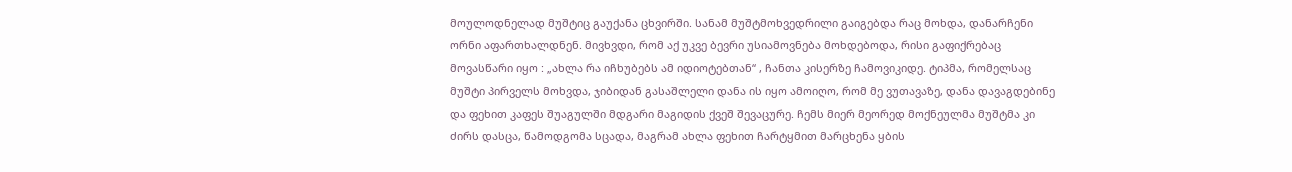მოულოდნელად მუშტიც გაუქანა ცხვირში. სანამ მუშტმოხვედრილი გაიგებდა რაც მოხდა, დანარჩენი ორნი აფართხალდნენ. მივხვდი, რომ აქ უკვე ბევრი უსიამოვნება მოხდებოდა, რისი გაფიქრებაც მოვასწარი იყო : „ახლა რა იჩხუბებს ამ იდიოტებთან“ , ჩანთა კისერზე ჩამოვიკიდე. ტიპმა, რომელსაც მუშტი პირველს მოხვდა, ჯიბიდან გასაშლელი დანა ის იყო ამოიღო, რომ მე ვუთავაზე, დანა დავაგდებინე და ფეხით კაფეს შუაგულში მდგარი მაგიდის ქვეშ შევაცურე. ჩემს მიერ მეორედ მოქნეულმა მუშტმა კი ძირს დასცა, წამოდგომა სცადა, მაგრამ ახლა ფეხით ჩარტყმით მარცხენა ყბის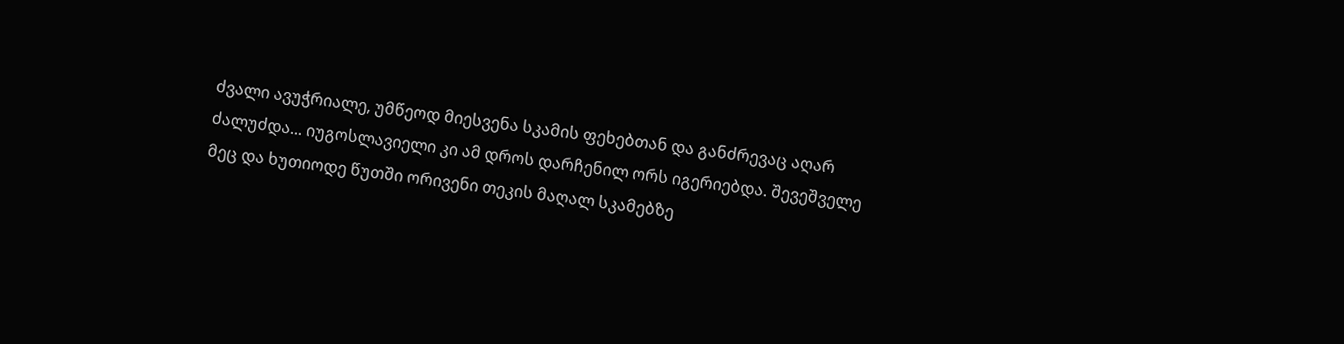ძვალი ავუჭრიალე, უმწეოდ მიესვენა სკამის ფეხებთან და განძრევაც აღარ ძალუძდა... იუგოსლავიელი კი ამ დროს დარჩენილ ორს იგერიებდა. შევეშველე მეც და ხუთიოდე წუთში ორივენი თეკის მაღალ სკამებზე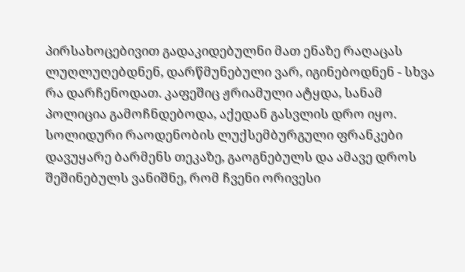პირსახოცებივით გადაკიდებულნი მათ ენაზე რაღაცას ლუღლუღებდნენ, დარწმუნებული ვარ, იგინებოდნენ - სხვა რა დარჩენოდათ. კაფეშიც ჟრიამული ატყდა, სანამ პოლიცია გამოჩნდებოდა, აქედან გასვლის დრო იყო. სოლიდური რაოდენობის ლუქსემბურგული ფრანკები დავუყარე ბარმენს თეკაზე, გაოგნებულს და ამავე დროს შეშინებულს ვანიშნე, რომ ჩვენი ორივესი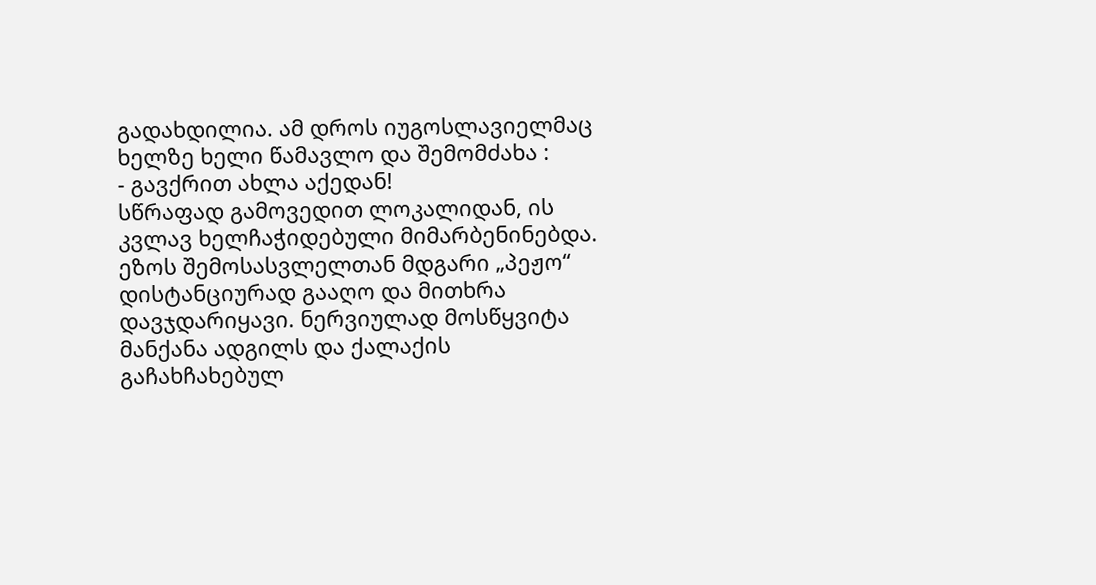გადახდილია. ამ დროს იუგოსლავიელმაც ხელზე ხელი წამავლო და შემომძახა :
- გავქრით ახლა აქედან!
სწრაფად გამოვედით ლოკალიდან, ის კვლავ ხელჩაჭიდებული მიმარბენინებდა. ეზოს შემოსასვლელთან მდგარი „პეჟო“ დისტანციურად გააღო და მითხრა დავჯდარიყავი. ნერვიულად მოსწყვიტა მანქანა ადგილს და ქალაქის გაჩახჩახებულ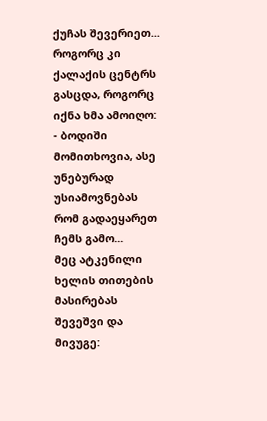ქუჩას შევერიეთ...
როგორც კი ქალაქის ცენტრს გასცდა, როგორც იქნა ხმა ამოიღო:
- ბოდიში მომითხოვია, ასე უნებურად უსიამოვნებას რომ გადაეყარეთ ჩემს გამო...
მეც ატკენილი ხელის თითების მასირებას შევეშვი და მივუგე: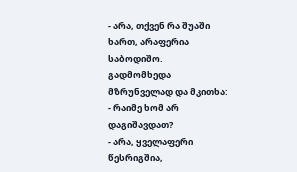- არა, თქვენ რა შუაში ხართ, არაფერია საბოდიშო.
გადმომხედა მზრუნველად და მკითხა:
- რაიმე ხომ არ დაგიშავდათ?
- არა, ყველაფერი წესრიგშია,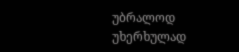უბრალოდ უხერხულად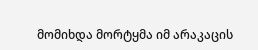მომიხდა მორტყმა იმ არაკაცის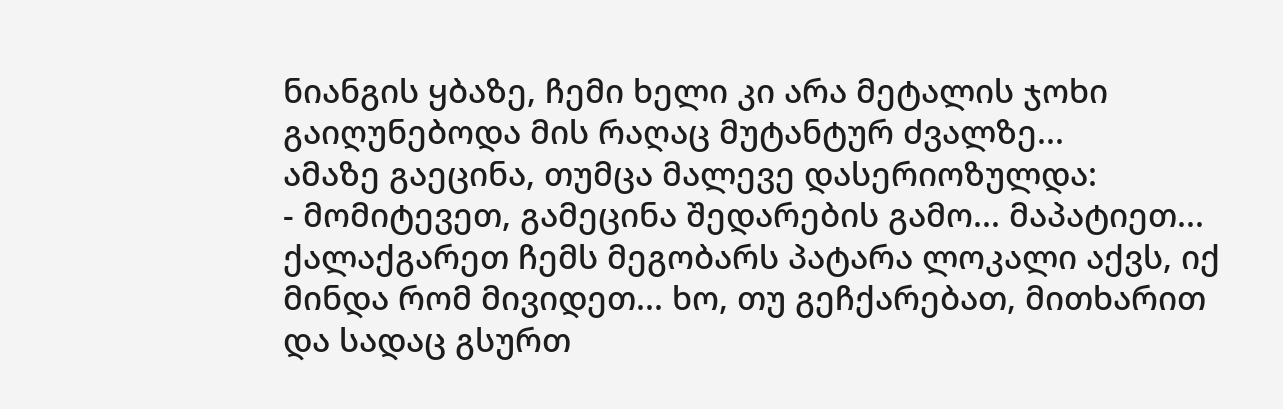ნიანგის ყბაზე, ჩემი ხელი კი არა მეტალის ჯოხი გაიღუნებოდა მის რაღაც მუტანტურ ძვალზე...
ამაზე გაეცინა, თუმცა მალევე დასერიოზულდა:
- მომიტევეთ, გამეცინა შედარების გამო... მაპატიეთ... ქალაქგარეთ ჩემს მეგობარს პატარა ლოკალი აქვს, იქ მინდა რომ მივიდეთ... ხო, თუ გეჩქარებათ, მითხარით და სადაც გსურთ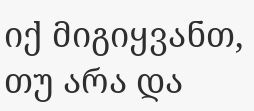იქ მიგიყვანთ, თუ არა და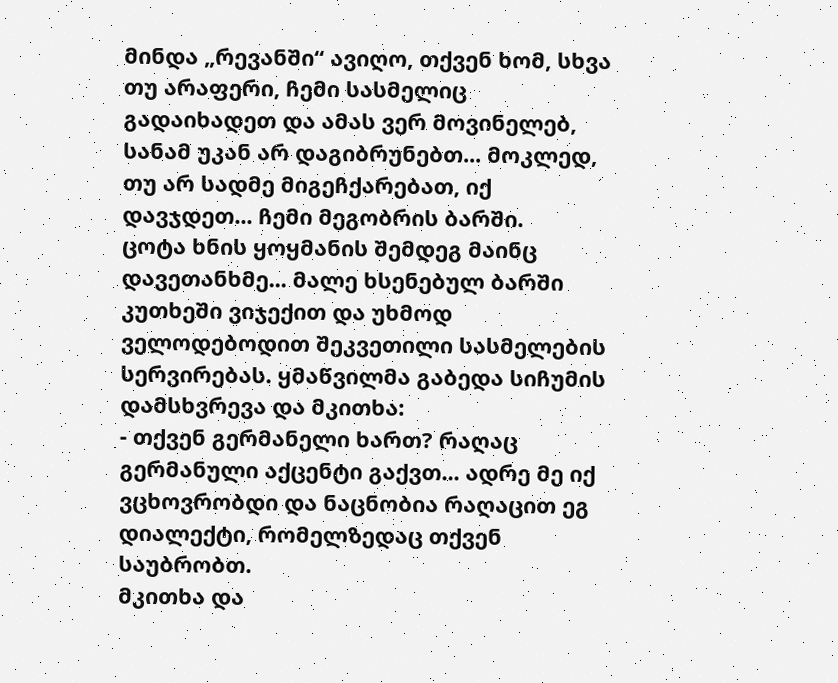მინდა „რევანში“ ავიღო, თქვენ ხომ, სხვა თუ არაფერი, ჩემი სასმელიც გადაიხადეთ და ამას ვერ მოვინელებ, სანამ უკან არ დაგიბრუნებთ... მოკლედ, თუ არ სადმე მიგეჩქარებათ, იქ დავჯდეთ... ჩემი მეგობრის ბარში.
ცოტა ხნის ყოყმანის შემდეგ მაინც დავეთანხმე... მალე ხსენებულ ბარში კუთხეში ვიჯექით და უხმოდ ველოდებოდით შეკვეთილი სასმელების სერვირებას. ყმაწვილმა გაბედა სიჩუმის დამსხვრევა და მკითხა:
- თქვენ გერმანელი ხართ? რაღაც გერმანული აქცენტი გაქვთ... ადრე მე იქ ვცხოვრობდი და ნაცნობია რაღაცით ეგ დიალექტი, რომელზედაც თქვენ საუბრობთ.
მკითხა და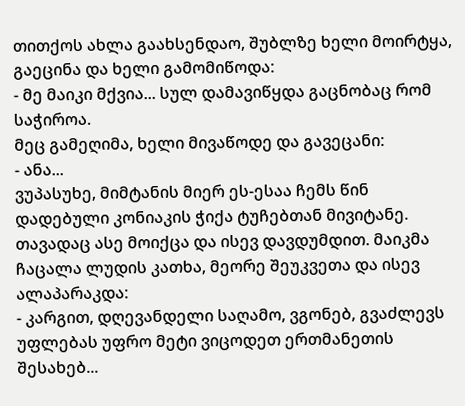თითქოს ახლა გაახსენდაო, შუბლზე ხელი მოირტყა, გაეცინა და ხელი გამომიწოდა:
- მე მაიკი მქვია... სულ დამავიწყდა გაცნობაც რომ საჭიროა.
მეც გამეღიმა, ხელი მივაწოდე და გავეცანი:
- ანა...
ვუპასუხე, მიმტანის მიერ ეს-ესაა ჩემს წინ დადებული კონიაკის ჭიქა ტუჩებთან მივიტანე. თავადაც ასე მოიქცა და ისევ დავდუმდით. მაიკმა ჩაცალა ლუდის კათხა, მეორე შეუკვეთა და ისევ ალაპარაკდა:
- კარგით, დღევანდელი საღამო, ვგონებ, გვაძლევს უფლებას უფრო მეტი ვიცოდეთ ერთმანეთის შესახებ...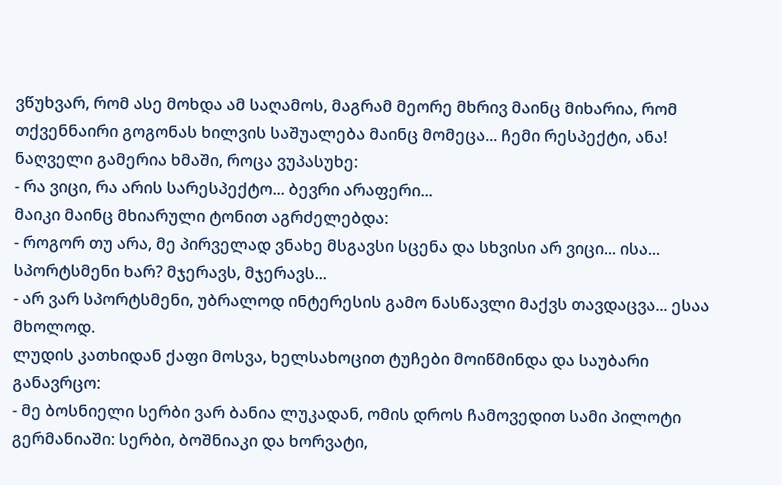ვწუხვარ, რომ ასე მოხდა ამ საღამოს, მაგრამ მეორე მხრივ მაინც მიხარია, რომ თქვენნაირი გოგონას ხილვის საშუალება მაინც მომეცა... ჩემი რესპექტი, ანა!
ნაღველი გამერია ხმაში, როცა ვუპასუხე:
- რა ვიცი, რა არის სარესპექტო... ბევრი არაფერი...
მაიკი მაინც მხიარული ტონით აგრძელებდა:
- როგორ თუ არა, მე პირველად ვნახე მსგავსი სცენა და სხვისი არ ვიცი... ისა... სპორტსმენი ხარ? მჯერავს, მჯერავს...
- არ ვარ სპორტსმენი, უბრალოდ ინტერესის გამო ნასწავლი მაქვს თავდაცვა... ესაა მხოლოდ.
ლუდის კათხიდან ქაფი მოსვა, ხელსახოცით ტუჩები მოიწმინდა და საუბარი განავრცო:
- მე ბოსნიელი სერბი ვარ ბანია ლუკადან, ომის დროს ჩამოვედით სამი პილოტი გერმანიაში: სერბი, ბოშნიაკი და ხორვატი,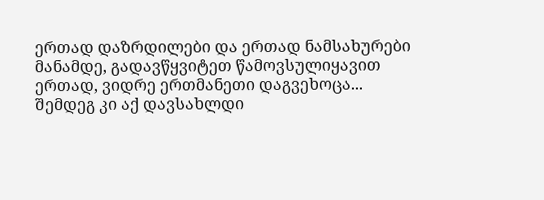ერთად დაზრდილები და ერთად ნამსახურები მანამდე, გადავწყვიტეთ წამოვსულიყავით ერთად, ვიდრე ერთმანეთი დაგვეხოცა... შემდეგ კი აქ დავსახლდი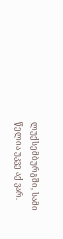ლუქსემბურგში, სამი წელია უკვე აქ ვარ.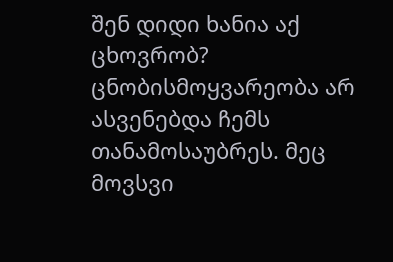შენ დიდი ხანია აქ ცხოვრობ?
ცნობისმოყვარეობა არ ასვენებდა ჩემს თანამოსაუბრეს. მეც მოვსვი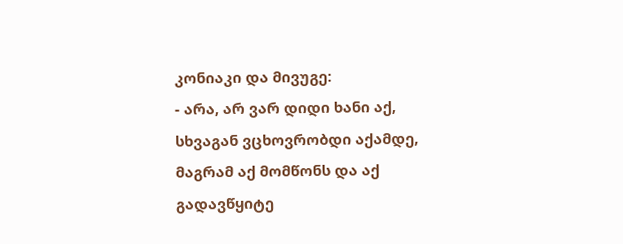კონიაკი და მივუგე:
- არა, არ ვარ დიდი ხანი აქ, სხვაგან ვცხოვრობდი აქამდე, მაგრამ აქ მომწონს და აქ გადავწყიტე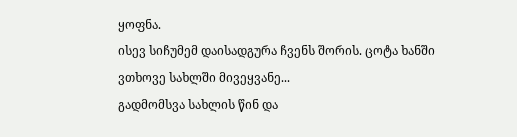ყოფნა.
ისევ სიჩუმემ დაისადგურა ჩვენს შორის. ცოტა ხანში ვთხოვე სახლში მივეყვანე...
გადმომსვა სახლის წინ და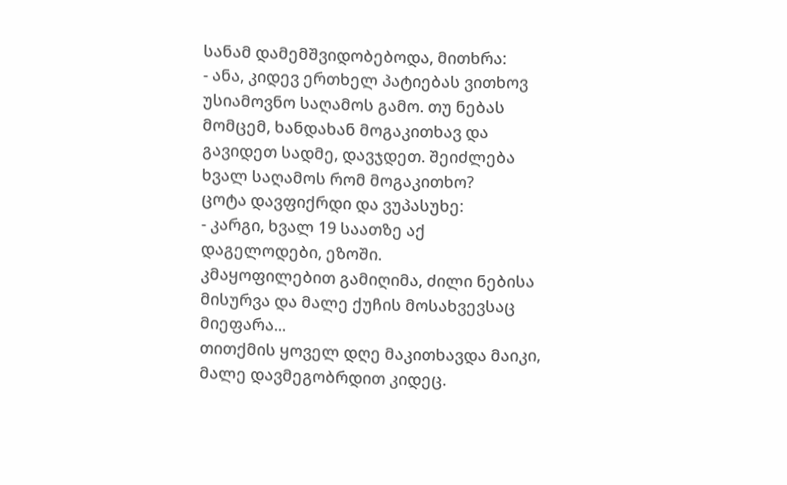სანამ დამემშვიდობებოდა, მითხრა:
- ანა, კიდევ ერთხელ პატიებას ვითხოვ უსიამოვნო საღამოს გამო. თუ ნებას მომცემ, ხანდახან მოგაკითხავ და გავიდეთ სადმე, დავჯდეთ. შეიძლება ხვალ საღამოს რომ მოგაკითხო?
ცოტა დავფიქრდი და ვუპასუხე:
- კარგი, ხვალ 19 საათზე აქ დაგელოდები, ეზოში.
კმაყოფილებით გამიღიმა, ძილი ნებისა მისურვა და მალე ქუჩის მოსახვევსაც მიეფარა...
თითქმის ყოველ დღე მაკითხავდა მაიკი, მალე დავმეგობრდით კიდეც.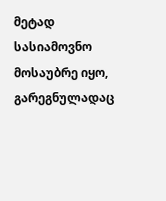მეტად სასიამოვნო მოსაუბრე იყო, გარეგნულადაც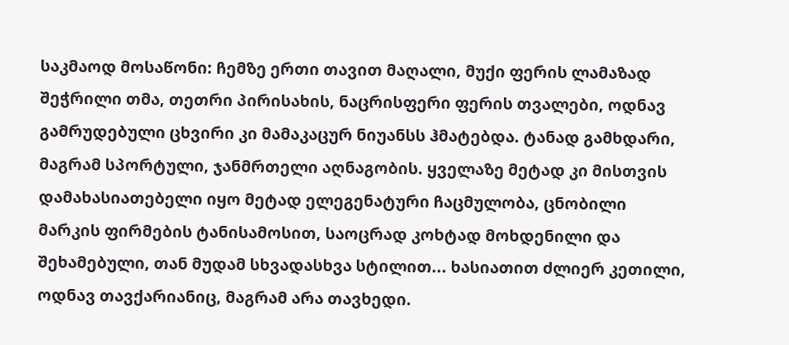საკმაოდ მოსაწონი: ჩემზე ერთი თავით მაღალი, მუქი ფერის ლამაზად შეჭრილი თმა, თეთრი პირისახის, ნაცრისფერი ფერის თვალები, ოდნავ გამრუდებული ცხვირი კი მამაკაცურ ნიუანსს ჰმატებდა. ტანად გამხდარი, მაგრამ სპორტული, ჯანმრთელი აღნაგობის. ყველაზე მეტად კი მისთვის დამახასიათებელი იყო მეტად ელეგენატური ჩაცმულობა, ცნობილი მარკის ფირმების ტანისამოსით, საოცრად კოხტად მოხდენილი და შეხამებული, თან მუდამ სხვადასხვა სტილით... ხასიათით ძლიერ კეთილი, ოდნავ თავქარიანიც, მაგრამ არა თავხედი.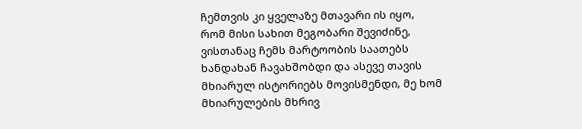ჩემთვის კი ყველაზე მთავარი ის იყო, რომ მისი სახით მეგობარი შევიძინე, ვისთანაც ჩემს მარტოობის საათებს ხანდახან ჩავახშობდი და ასევე თავის მხიარულ ისტორიებს მოვისმენდი, მე ხომ მხიარულების მხრივ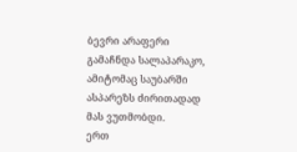ბევრი არაფერი გამაჩნდა სალაპარაკო, ამიტომაც საუბარში ასპარეზს ძირითადად მას ვუთმობდი.
ერთ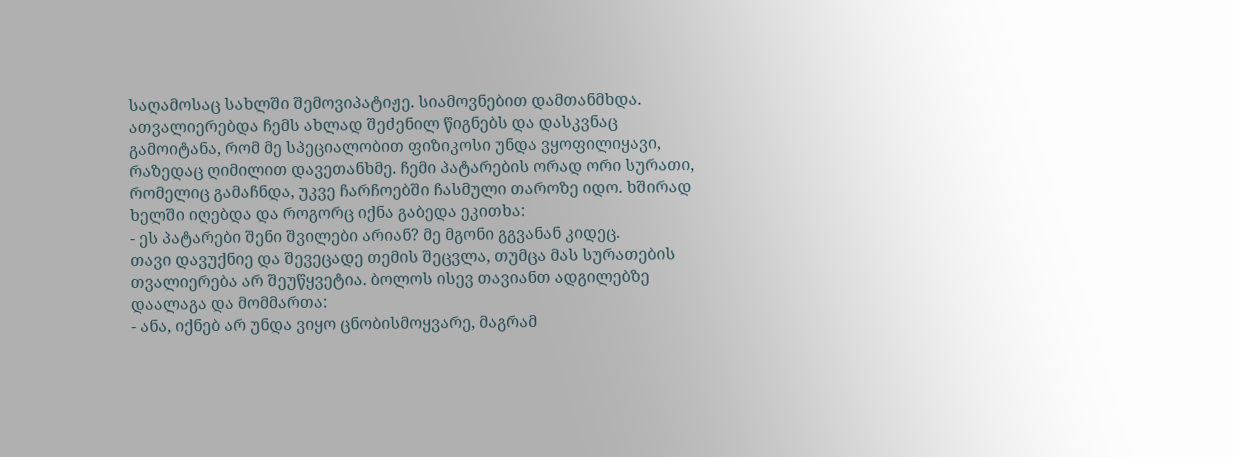საღამოსაც სახლში შემოვიპატიჟე. სიამოვნებით დამთანმხდა. ათვალიერებდა ჩემს ახლად შეძენილ წიგნებს და დასკვნაც გამოიტანა, რომ მე სპეციალობით ფიზიკოსი უნდა ვყოფილიყავი, რაზედაც ღიმილით დავეთანხმე. ჩემი პატარების ორად ორი სურათი, რომელიც გამაჩნდა, უკვე ჩარჩოებში ჩასმული თაროზე იდო. ხშირად ხელში იღებდა და როგორც იქნა გაბედა ეკითხა:
- ეს პატარები შენი შვილები არიან? მე მგონი გგვანან კიდეც.
თავი დავუქნიე და შევეცადე თემის შეცვლა, თუმცა მას სურათების თვალიერება არ შეუწყვეტია. ბოლოს ისევ თავიანთ ადგილებზე დაალაგა და მომმართა:
- ანა, იქნებ არ უნდა ვიყო ცნობისმოყვარე, მაგრამ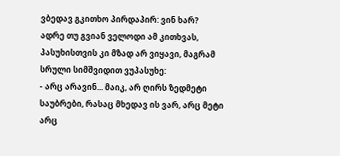ვბედავ გკითხო პირდაპირ: ვინ ხარ?
ადრე თუ გვიან ველოდი ამ კითხვას, პასუხისთვის კი მზად არ ვიყავი, მაგრამ სრული სიმშვიდით ვუპასუხე:
- არც არავინ... მაიკ, არ ღირს ზედმეტი საუბრები, რასაც მხედავ ის ვარ, არც მეტი არც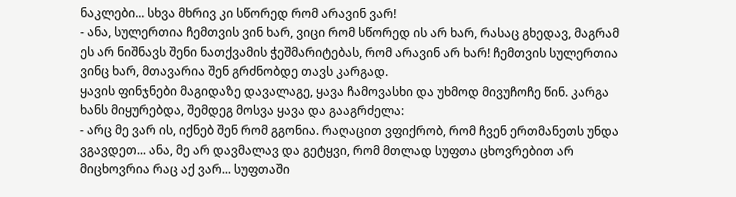ნაკლები... სხვა მხრივ კი სწორედ რომ არავინ ვარ!
- ანა, სულერთია ჩემთვის ვინ ხარ, ვიცი რომ სწორედ ის არ ხარ, რასაც გხედავ, მაგრამ ეს არ ნიშნავს შენი ნათქვამის ჭეშმარიტებას, რომ არავინ არ ხარ! ჩემთვის სულერთია ვინც ხარ, მთავარია შენ გრძნობდე თავს კარგად.
ყავის ფინჯნები მაგიდაზე დავალაგე, ყავა ჩამოვასხი და უხმოდ მივუჩოჩე წინ. კარგა ხანს მიყურებდა, შემდეგ მოსვა ყავა და გააგრძელა:
- არც მე ვარ ის, იქნებ შენ რომ გგონია. რაღაცით ვფიქრობ, რომ ჩვენ ერთმანეთს უნდა ვგავდეთ... ანა, მე არ დავმალავ და გეტყვი, რომ მთლად სუფთა ცხოვრებით არ მიცხოვრია რაც აქ ვარ... სუფთაში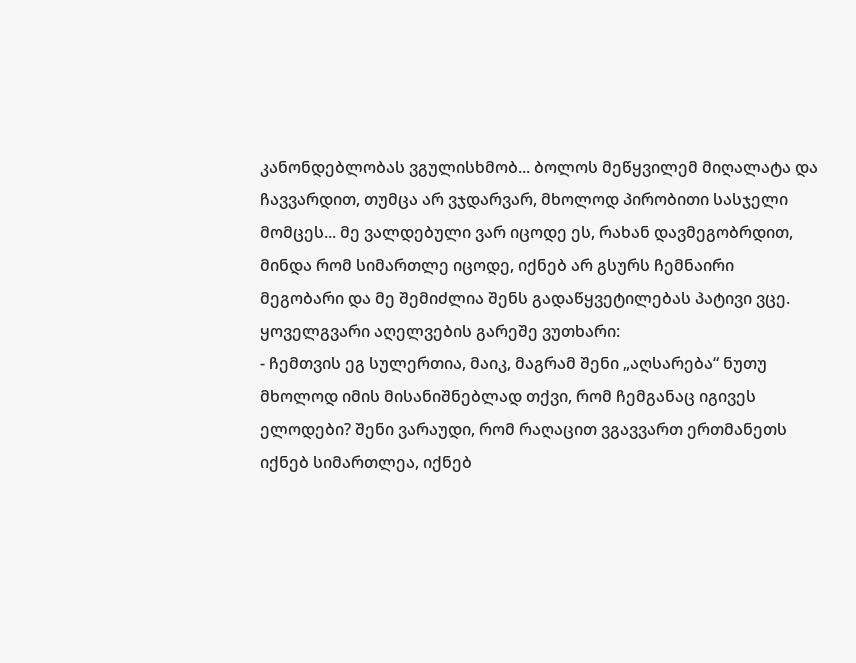კანონდებლობას ვგულისხმობ... ბოლოს მეწყვილემ მიღალატა და ჩავვარდით, თუმცა არ ვჯდარვარ, მხოლოდ პირობითი სასჯელი მომცეს... მე ვალდებული ვარ იცოდე ეს, რახან დავმეგობრდით, მინდა რომ სიმართლე იცოდე, იქნებ არ გსურს ჩემნაირი მეგობარი და მე შემიძლია შენს გადაწყვეტილებას პატივი ვცე.
ყოველგვარი აღელვების გარეშე ვუთხარი:
- ჩემთვის ეგ სულერთია, მაიკ, მაგრამ შენი „აღსარება“ ნუთუ მხოლოდ იმის მისანიშნებლად თქვი, რომ ჩემგანაც იგივეს ელოდები? შენი ვარაუდი, რომ რაღაცით ვგავვართ ერთმანეთს იქნებ სიმართლეა, იქნებ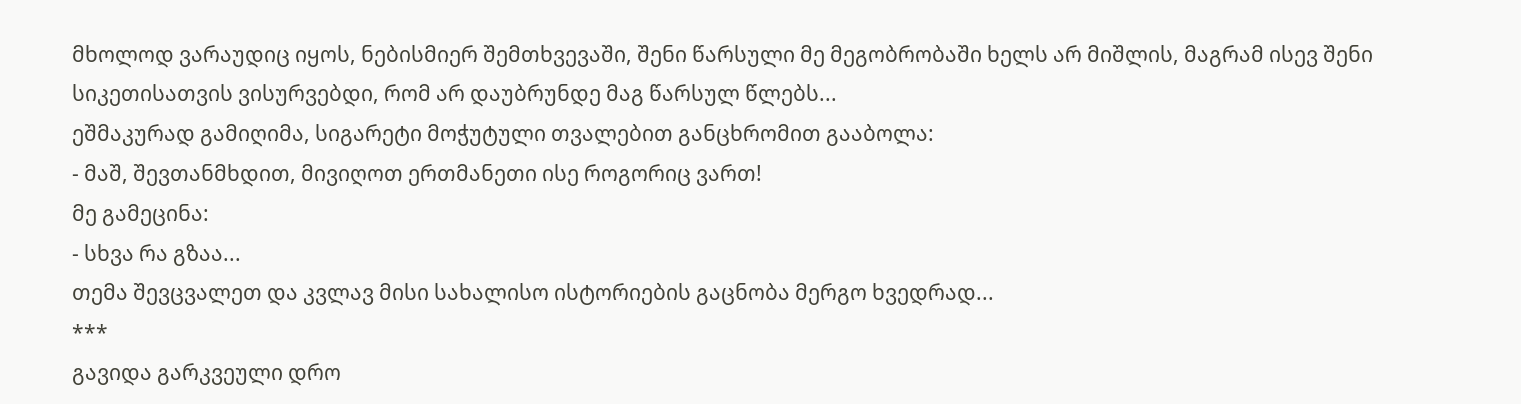მხოლოდ ვარაუდიც იყოს, ნებისმიერ შემთხვევაში, შენი წარსული მე მეგობრობაში ხელს არ მიშლის, მაგრამ ისევ შენი სიკეთისათვის ვისურვებდი, რომ არ დაუბრუნდე მაგ წარსულ წლებს...
ეშმაკურად გამიღიმა, სიგარეტი მოჭუტული თვალებით განცხრომით გააბოლა:
- მაშ, შევთანმხდით, მივიღოთ ერთმანეთი ისე როგორიც ვართ!
მე გამეცინა:
- სხვა რა გზაა...
თემა შევცვალეთ და კვლავ მისი სახალისო ისტორიების გაცნობა მერგო ხვედრად...
***
გავიდა გარკვეული დრო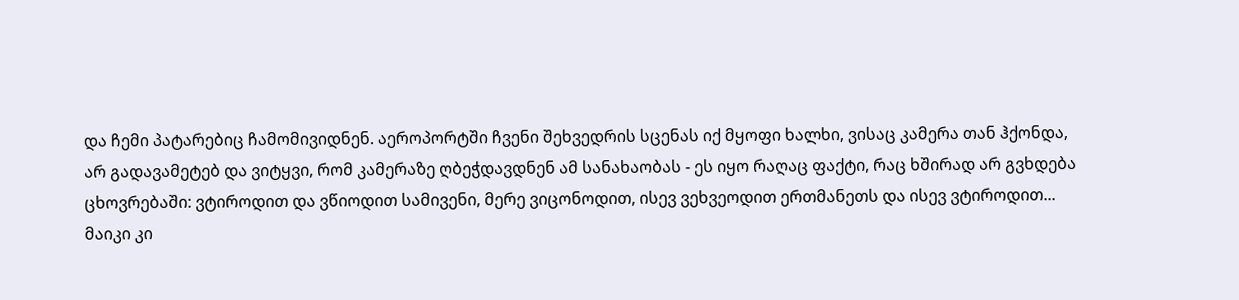და ჩემი პატარებიც ჩამომივიდნენ. აეროპორტში ჩვენი შეხვედრის სცენას იქ მყოფი ხალხი, ვისაც კამერა თან ჰქონდა, არ გადავამეტებ და ვიტყვი, რომ კამერაზე ღბეჭდავდნენ ამ სანახაობას - ეს იყო რაღაც ფაქტი, რაც ხშირად არ გვხდება ცხოვრებაში: ვტიროდით და ვწიოდით სამივენი, მერე ვიცონოდით, ისევ ვეხვეოდით ერთმანეთს და ისევ ვტიროდით...
მაიკი კი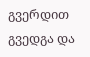გვერდით გვედგა და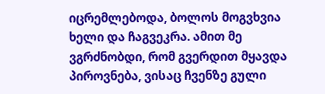იცრემლებოდა, ბოლოს მოგვხვია ხელი და ჩაგვეკრა. ამით მე ვგრძნობდი, რომ გვერდით მყავდა პიროვნება, ვისაც ჩვენზე გული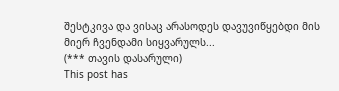შესტკივა და ვისაც არასოდეს დავუვიწყებდი მის მიერ ჩვენდამი სიყვარულს...
(*** თავის დასარული)
This post has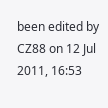been edited by CZ88 on 12 Jul 2011, 16:53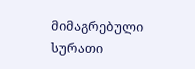მიმაგრებული სურათი